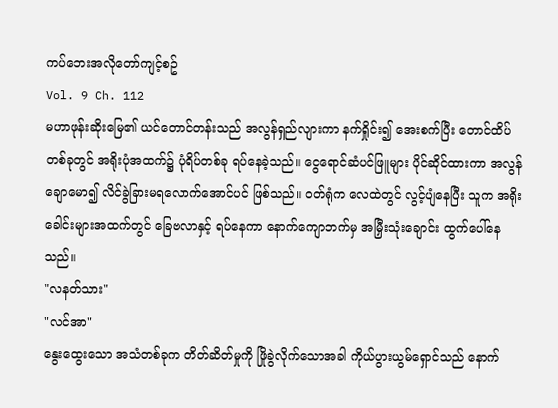ကပ်ဘေးအလိုတော်ကျင့်စဥ်
Vol. 9 Ch. 112
မဟာဖုန်းဆိုးမြေ၏ ယင်တောင်တန်းသည် အလွန်ရှည်လျားကာ နက်ရှိုင်း၍ အေးစက်ပြီး တောင်ထိပ်တစ်ခုတွင် အရိုးပုံအထက်၌ ပုံရိပ်တစ်ခု ရပ်နေခဲ့သည်။ ငွေရောင်ဆံပင်ဖြူများ ပိုင်ဆိုင်ထားကာ အလွန်ချောမော၍ လိင်ခွဲခြားမရလောက်အောင်ပင် ဖြစ်သည်။ ဝတ်ရုံက လေထဲတွင် လွင့်ပျံနေပြီး သူက အရိုးခေါင်းများအထက်တွင် ခြေဗလာနှင့် ရပ်နေကာ နောက်ကျောဘက်မှ အမြှီးသုံးချောင်း ထွက်ပေါ်နေသည်။
"လနတ်သား"
"လင်အာ"
နွေးထွေးသော အသံတစ်ခုက တိတ်ဆိတ်မှုကို ဖြိုခွဲလိုက်သောအခါ ကိုယ်ပွားယွမ်ရှောင်သည် နောက်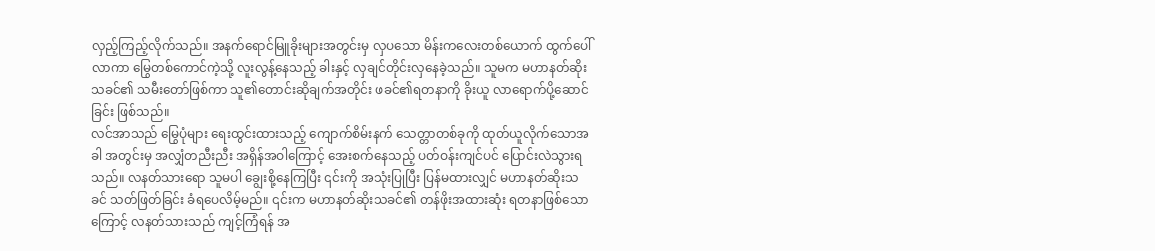လှည့်ကြည့်လိုက်သည်။ အနက်ရောင်မြူခိုးများအတွင်းမှ လှပသော မိန်းကလေးတစ်ယောက် ထွက်ပေါ်လာကာ မြွေတစ်ကောင်ကဲ့သို့ လူးလွန့်နေသည့် ခါးနှင့် လှချင်တိုင်းလှနေခဲ့သည်။ သူမက မဟာနတ်ဆိုးသခင်၏ သမီးတော်ဖြစ်ကာ သူ၏တောင်းဆိုချက်အတိုင်း ဖခင်၏ရတနာကို ခိုးယူ လာရောက်ပို့ဆောင်ခြင်း ဖြစ်သည်။
လင်အာသည် မြွေပုံများ ရေးထွင်းထားသည့် ကျောက်စိမ်းနက် သေတ္တာတစ်ခုကို ထုတ်ယူလိုက်သောအခါ အတွင်းမှ အလျှံတညီးညီး အရှိန်အဝါကြောင့် အေးစက်နေသည့် ပတ်ဝန်းကျင်ပင် ပြောင်းလဲသွားရသည်။ လနတ်သားရော သူမပါ ချွေးစို့နေကြပြီး ၎င်းကို အသုံးပြုပြီး ပြန်မထားလျှင် မဟာနတ်ဆိုးသခင် သတ်ဖြတ်ခြင်း ခံရပေလိမ့်မည်။ ၎င်းက မဟာနတ်ဆိုးသခင်၏ တန်ဖိုးအထားဆုံး ရတနာဖြစ်သောကြောင့် လနတ်သားသည် ကျင့်ကြံရန် အ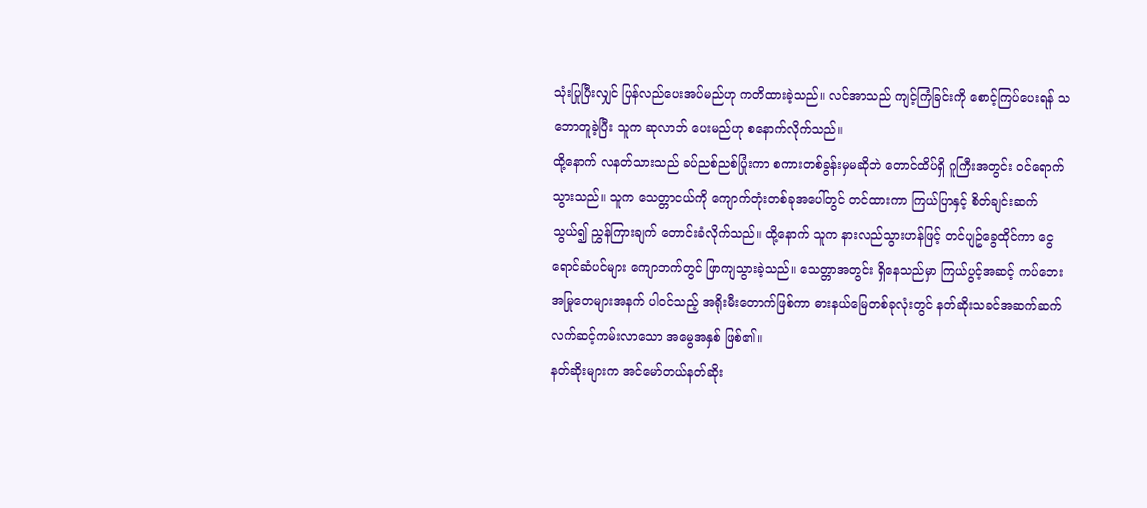သုံးပြုပြီးလျှင် ပြန်လည်ပေးအပ်မည်ဟု ကတိထားခဲ့သည်။ လင်အာသည် ကျင့်ကြံခြင်းကို စောင့်ကြပ်ပေးရန် သဘောတူခဲ့ပြီး သူက ဆုလာဘ် ပေးမည်ဟု စနောက်လိုက်သည်။
ထို့နောက် လနတ်သားသည် ခပ်ညစ်ညစ်ပြုံးကာ စကားတစ်ခွန်းမှမဆိုဘဲ တောင်ထိပ်ရှိ ဂူကြီးအတွင်း ဝင်ရောက်သွားသည်။ သူက သေတ္တာငယ်ကို ကျောက်တုံးတစ်ခုအပေါ်တွင် တင်ထားကာ ကြယ်ပြာနှင့် စိတ်ချင်းဆက်သွယ်၍ ညွှန်ကြားချက် တောင်းခံလိုက်သည်။ ထို့နောက် သူက နားလည်သွားဟန်ဖြင့် တင်ပျဥ်ခွေထိုင်ကာ ငွေရောင်ဆံပင်များ ကျောဘက်တွင် ဖြာကျသွားခဲ့သည်။ သေတ္တာအတွင်း ရှိနေသည်မှာ ကြယ်ပွင့်အဆင့် ကပ်ဘေးအမြုတေများအနက် ပါဝင်သည့် အရိုးမီးတောက်ဖြစ်ကာ ဓားနယ်မြေတစ်ခုလုံးတွင် နတ်ဆိုးသခင်အဆက်ဆက် လက်ဆင့်ကမ်းလာသော အမွေအနှစ် ဖြစ်၏။
နတ်ဆိုးများက အင်မော်တယ်နတ်ဆိုး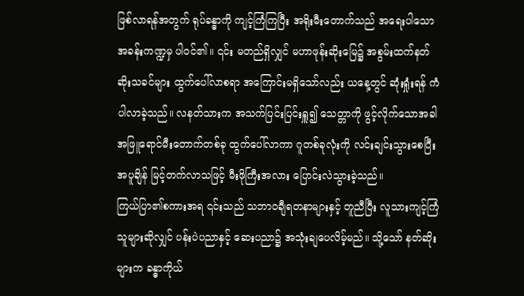ဖြစ်လာရန်အတွက် ရုပ်ခန္ဓာကို ကျင့်ကြံကြပြီး အရိုးမီးတောက်သည် အရေးပါသော အခန်းကဏ္ဍမှ ပါဝင်၏။ ၎င်း မတည်ရှိလျှင် မဟာဖုန်းဆိုးမြေ၌ အစွမ်းထက်နတ်ဆိုးသခင်များ ထွက်ပေါ်လာစရာ အကြောင်းမရှိသော်လည်း ယနေ့တွင် ဆုံးရှုံးရန် ကံပါလာခဲ့သည်။ လနတ်သားက အသက်ပြင်းပြင်းရှူ၍ သေတ္တာကို ဖွင့်လိုက်သောအခါ အဖြူရောင်မီးတောက်တစ်ခု ထွက်ပေါ်လာကာ ဂူတစ်ခုလုံးကို လင်းချင်းသွားစေပြီး အပူချိန် မြင့်တက်လာသဖြင့် မီးဖိုကြီးအလား ပြောင်းလဲသွားခဲ့သည်။
ကြယ်ပြာ၏စကားအရ ၎င်းသည် သဘာဝချီရတနာများနှင့် တူညီပြီး လူသားကျင့်ကြံသူများဆိုလျှင် ပန်းပဲပညာနှင့် ဆေးပညာ၌ အသုံးချပေလိမ့်မည်။ သို့သော် နတ်ဆိုးများက ခန္ဓာကိုယ်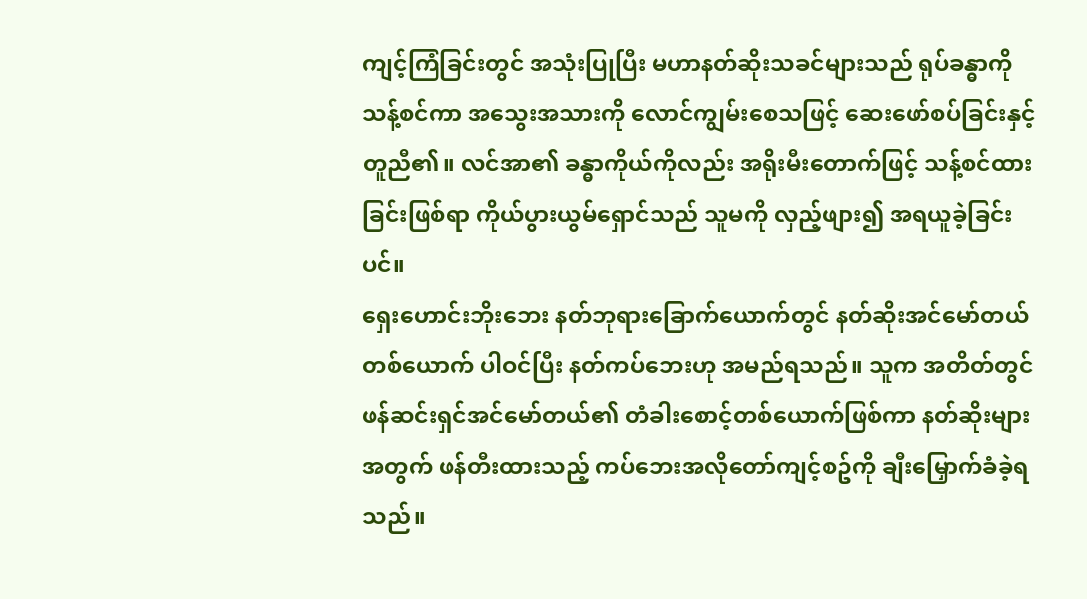ကျင့်ကြံခြင်းတွင် အသုံးပြုပြီး မဟာနတ်ဆိုးသခင်များသည် ရုပ်ခန္ဓာကို သန့်စင်ကာ အသွေးအသားကို လောင်ကျွမ်းစေသဖြင့် ဆေးဖော်စပ်ခြင်းနှင့် တူညီ၏။ လင်အာ၏ ခန္ဓာကိုယ်ကိုလည်း အရိုးမီးတောက်ဖြင့် သန့်စင်ထားခြင်းဖြစ်ရာ ကိုယ်ပွားယွမ်ရှောင်သည် သူမကို လှည့်ဖျား၍ အရယူခဲ့ခြင်းပင်။
ရှေးဟောင်းဘိုးဘေး နတ်ဘုရားခြောက်ယောက်တွင် နတ်ဆိုးအင်မော်တယ်တစ်ယောက် ပါဝင်ပြီး နတ်ကပ်ဘေးဟု အမည်ရသည်။ သူက အတိတ်တွင် ဖန်ဆင်းရှင်အင်မော်တယ်၏ တံခါးစောင့်တစ်ယောက်ဖြစ်ကာ နတ်ဆိုးများအတွက် ဖန်တီးထားသည့် ကပ်ဘေးအလိုတော်ကျင့်စဥ်ကို ချီးမြှောက်ခံခဲ့ရသည်။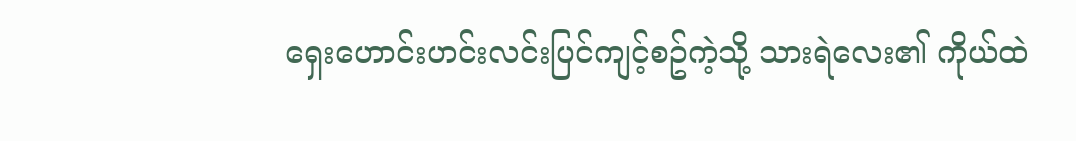ရှေးဟောင်းဟင်းလင်းပြင်ကျင့်စဥ်ကဲ့သို့ သားရဲလေး၏ ကိုယ်ထဲ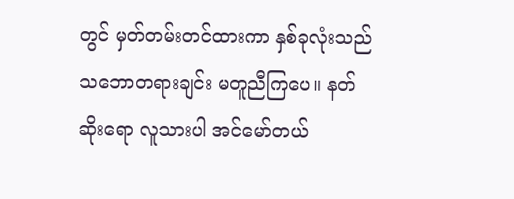တွင် မှတ်တမ်းတင်ထားကာ နှစ်ခုလုံးသည် သဘောတရားချင်း မတူညီကြပေ။ နတ်ဆိုးရော လူသားပါ အင်မော်တယ်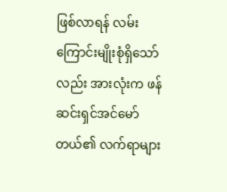ဖြစ်လာရန် လမ်းကြောင်းမျိုးစုံရှိသော်လည်း အားလုံးက ဖန်ဆင်းရှင်အင်မော်တယ်၏ လက်ရာများ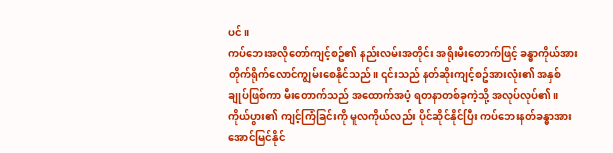ပင်။
ကပ်ဘေးအလိုတော်ကျင့်စဥ်၏ နည်းလမ်းအတိုင်း အရိုးမီးတောက်ဖြင့် ခန္ဓာကိုယ်အား တိုက်ရိုက်လောင်ကျွမ်းစေနိုင်သည်။ ၎င်းသည် နတ်ဆိုးကျင့်စဥ်အားလုံး၏ အနှစ်ချုပ်ဖြစ်ကာ မီးတောက်သည် အထောက်အပံ့ ရတနာတစ်ခုကဲ့သို့ အလုပ်လုပ်၏။ ကိုယ်ပွား၏ ကျင့်ကြံခြင်းကို မူလကိုယ်လည်း ပိုင်ဆိုင်နိုင်ပြီး ကပ်ဘေးနတ်ခန္ဓာအား အောင်မြင်နိုင်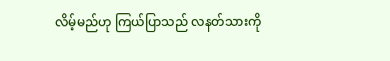လိမ့်မည်ဟု ကြယ်ပြာသည် လနတ်သားကို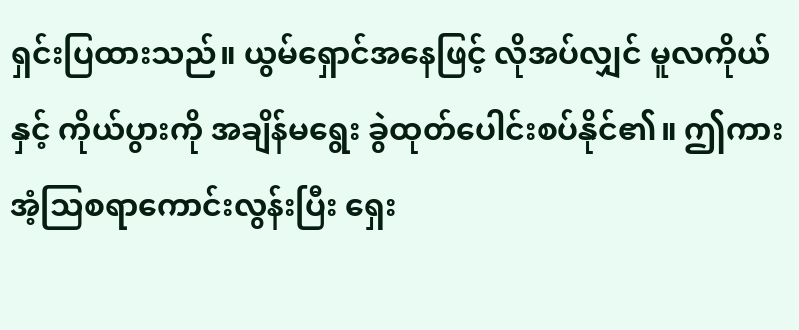ရှင်းပြထားသည်။ ယွမ်ရှောင်အနေဖြင့် လိုအပ်လျှင် မူလကိုယ်နှင့် ကိုယ်ပွားကို အချိန်မရွေး ခွဲထုတ်ပေါင်းစပ်နိုင်၏။ ဤကား အံ့သြစရာကောင်းလွန်းပြီး ရှေး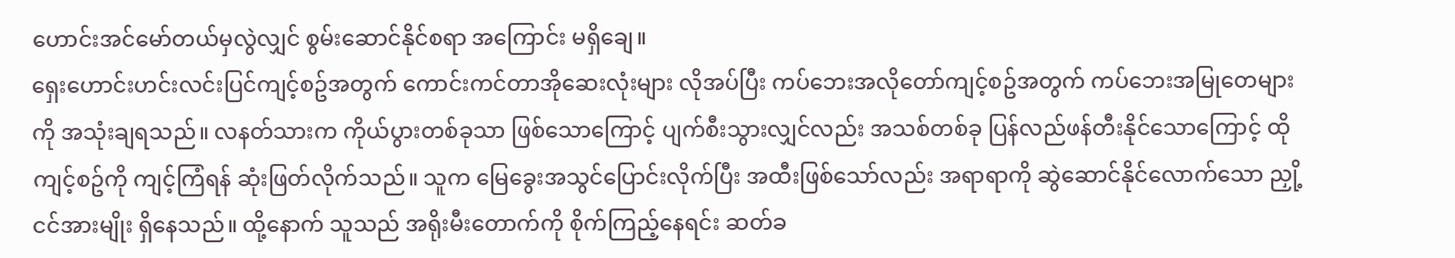ဟောင်းအင်မော်တယ်မှလွဲလျှင် စွမ်းဆောင်နိုင်စရာ အကြောင်း မရှိချေ။
ရှေးဟောင်းဟင်းလင်းပြင်ကျင့်စဥ်အတွက် ကောင်းကင်တာအိုဆေးလုံးများ လိုအပ်ပြီး ကပ်ဘေးအလိုတော်ကျင့်စဥ်အတွက် ကပ်ဘေးအမြုတေများကို အသုံးချရသည်။ လနတ်သားက ကိုယ်ပွားတစ်ခုသာ ဖြစ်သောကြောင့် ပျက်စီးသွားလျှင်လည်း အသစ်တစ်ခု ပြန်လည်ဖန်တီးနိုင်သောကြောင့် ထိုကျင့်စဥ်ကို ကျင့်ကြံရန် ဆုံးဖြတ်လိုက်သည်။ သူက မြေခွေးအသွင်ပြောင်းလိုက်ပြီး အထီးဖြစ်သော်လည်း အရာရာကို ဆွဲဆောင်နိုင်လောက်သော ညှို့ငင်အားမျိုး ရှိနေသည်။ ထို့နောက် သူသည် အရိုးမီးတောက်ကို စိုက်ကြည့်နေရင်း ဆတ်ခ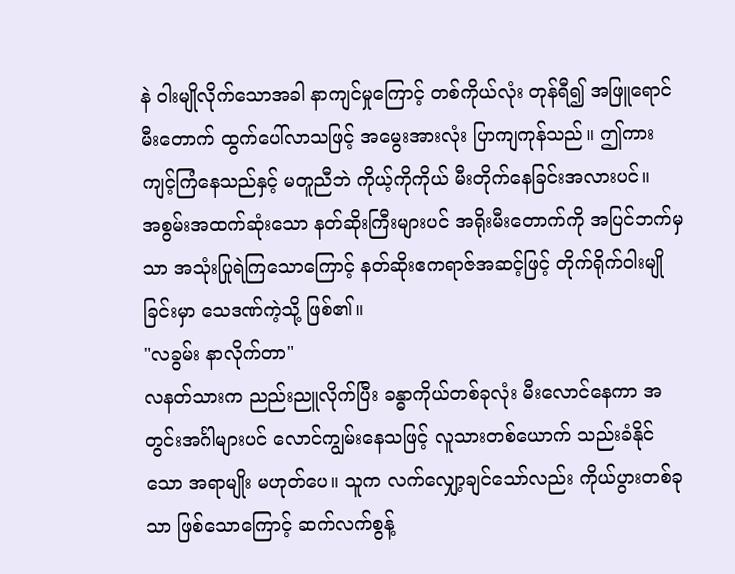နဲ ဝါးမျိုလိုက်သောအခါ နာကျင်မှုကြောင့် တစ်ကိုယ်လုံး တုန်ရီ၍ အဖြူရောင် မီးတောက် ထွက်ပေါ်လာသဖြင့် အမွေးအားလုံး ပြာကျကုန်သည်။ ဤကား ကျင့်ကြံနေသည်နှင့် မတူညီဘဲ ကိုယ့်ကိုကိုယ် မီးတိုက်နေခြင်းအလားပင်။
အစွမ်းအထက်ဆုံးသော နတ်ဆိုးကြီးများပင် အရိုးမီးတောက်ကို အပြင်ဘက်မှသာ အသုံးပြုရဲကြသောကြောင့် နတ်ဆိုးဧကရာဇ်အဆင့်ဖြင့် တိုက်ရိုက်ဝါးမျိုခြင်းမှာ သေဒဏ်ကဲ့သို့ ဖြစ်၏။
"လခွမ်း နာလိုက်တာ"
လနတ်သားက ညည်းညူလိုက်ပြီး ခန္ဓာကိုယ်တစ်ခုလုံး မီးလောင်နေကာ အတွင်းအင်္ဂါများပင် လောင်ကျွမ်းနေသဖြင့် လူသားတစ်ယောက် သည်းခံနိုင်သော အရာမျိုး မဟုတ်ပေ။ သူက လက်လျှော့ချင်သော်လည်း ကိုယ်ပွားတစ်ခုသာ ဖြစ်သောကြောင့် ဆက်လက်စွန့်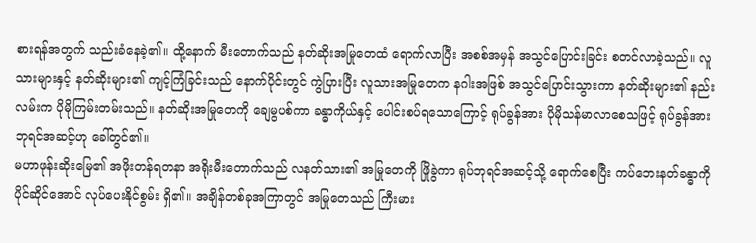စားရန်အတွက် သည်းခံနေခဲ့၏။ ထို့နောက် မီးတောက်သည် နတ်ဆိုးအမြုတေထံ ရောက်လာပြီး အစစ်အမှန် အသွင်ပြောင်းခြင်း စတင်လာခဲ့သည်။ လူသားများနှင့် နတ်ဆိုးများ၏ ကျင့်ကြံခြင်းသည် နောက်ပိုင်းတွင် ကွဲပြားပြီး လူသားအမြုတေက နဂါးအဖြစ် အသွင်ပြောင်းသွားကာ နတ်ဆိုးများ၏ နည်းလမ်းက ပိုမိုကြမ်းတမ်းသည်။ နတ်ဆိုးအမြုတေကို ချေမွပစ်ကာ ခန္ဓာကိုယ်နှင့် ပေါင်းစပ်ရသောကြောင့် ရုပ်ခွန်အား ပိုမိုသန်မာလာစေသဖြင့် ရုပ်ခွန်အားဘုရင်အဆင့်ဟု ခေါ်တွင်၏။
မဟာဖုန်းဆိုးမြေ၏ အဖိုးတန်ရတနာ အရိုးမီးတောက်သည် လနတ်သား၏ အမြုတေကို ဖြိုခွဲကာ ရုပ်ဘုရင်အဆင့်သို့ ရောက်စေပြီး ကပ်ဘေးနတ်ခန္ဓာကို ပိုင်ဆိုင်အောင် လုပ်ပေးနိုင်စွမ်း ရှိ၏။ အချိန်တစ်ခုအကြာတွင် အမြုတေသည် ကြီးမား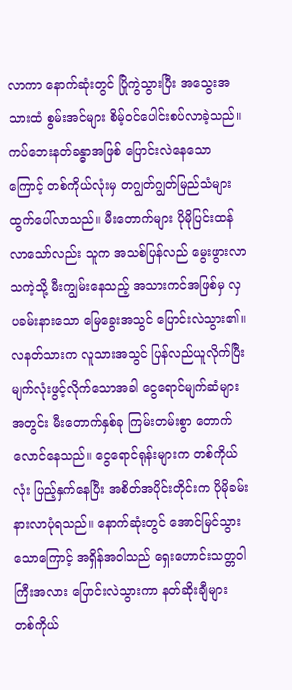လာကာ နောက်ဆုံးတွင် ပြိုကွဲသွားပြီး အသွေးအသားထံ စွမ်းအင်များ စိမ့်ဝင်ပေါင်းစပ်လာခဲ့သည်။ ကပ်ဘေးနတ်ခန္ဓာအဖြစ် ပြောင်းလဲနေသောကြောင့် တစ်ကိုယ်လုံးမှ တဂျွတ်ဂျွတ်မြည်သံများ ထွက်ပေါ်လာသည်။ မီးတောက်များ ပိုမိုပြင်းထန်လာသော်လည်း သူက အသစ်ပြန်လည် မွေးဖွားလာသကဲ့သို့ မီးကျွမ်းနေသည့် အသားကင်အဖြစ်မှ လှပခမ်းနားသော မြေခွေးအသွင် ပြောင်းလဲသွား၏။
လနတ်သားက လူသားအသွင် ပြန်လည်ယူလိုက်ပြီး မျက်လုံးဖွင့်လိုက်သောအခါ ငွေရောင်မျက်ဆံများအတွင်း မီးတောက်နှစ်ခု ကြမ်းတမ်းစွာ တောက်လောင်နေသည်။ ငွေရောင်ရုန်းများက တစ်ကိုယ်လုံး ပြည့်နှက်နေပြီး အစိတ်အပိုင်းတိုင်းက ပိုမိုခမ်းနားလာပုံရသည်။ နောက်ဆုံးတွင် အောင်မြင်သွားသောကြောင့် အရှိန်အဝါသည် ရှေးဟောင်းသတ္တဝါကြီးအလား ပြောင်းလဲသွားကာ နတ်ဆိုးချီများ တစ်ကိုယ်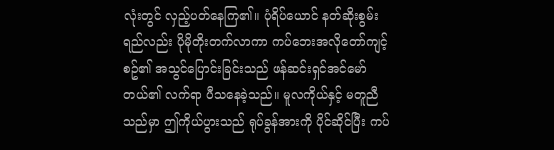လုံးတွင် လှည့်ပတ်နေကြ၏။ ပုံရိပ်ယောင် နတ်ဆိုးစွမ်းရည်လည်း ပိုမိုတိုးတက်လာကာ ကပ်ဘေးအလိုတော်ကျင့်စဥ်၏ အသွင်ပြောင်းခြင်းသည် ဖန်ဆင်းရှင်အင်မော်တယ်၏ လက်ရာ ပီသနေခဲ့သည်။ မူလကိုယ်နှင့် မတူညီသည်မှာ ဤကိုယ်ပွားသည် ရုပ်ခွန်အားကို ပိုင်ဆိုင်ပြီး ကပ်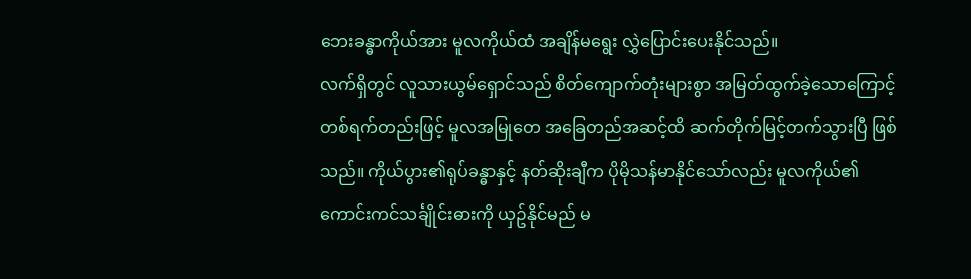ဘေးခန္ဓာကိုယ်အား မူလကိုယ်ထံ အချိန်မရွေး လွှဲပြောင်းပေးနိုင်သည်။
လက်ရှိတွင် လူသားယွမ်ရှောင်သည် စိတ်ကျောက်တုံးများစွာ အမြတ်ထွက်ခဲ့သောကြောင့် တစ်ရက်တည်းဖြင့် မူလအမြုတေ အခြေတည်အဆင့်ထိ ဆက်တိုက်မြင့်တက်သွားပြီ ဖြစ်သည်။ ကိုယ်ပွား၏ရုပ်ခန္ဓာနှင့် နတ်ဆိုးချီက ပိုမိုသန်မာနိုင်သော်လည်း မူလကိုယ်၏ ကောင်းကင်သင်္ချိုင်းဓားကို ယှဥ်နိုင်မည် မ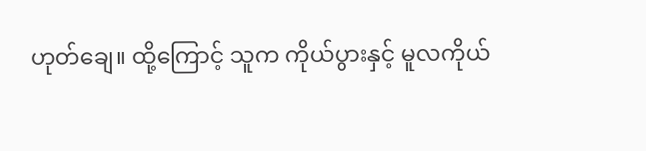ဟုတ်ချေ။ ထို့ကြောင့် သူက ကိုယ်ပွားနှင့် မူလကိုယ်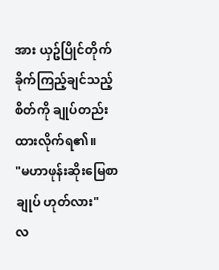အား ယှဥ်ပြိုင်တိုက်ခိုက်ကြည့်ချင်သည့် စိတ်ကို ချုပ်တည်းထားလိုက်ရ၏။
"မဟာဖုန်းဆိုးမြေစာချုပ် ဟုတ်လား"
လ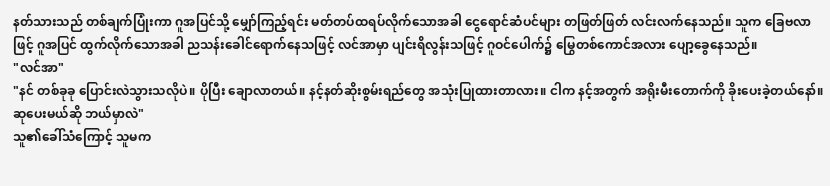နတ်သားသည် တစ်ချက်ပြုံးကာ ဂူအပြင်သို့ မျှော်ကြည့်ရင်း မတ်တပ်ထရပ်လိုက်သောအခါ ငွေရောင်ဆံပင်များ တဖြတ်ဖြတ် လင်းလက်နေသည်။ သူက ခြေဗလာဖြင့် ဂူအပြင် ထွက်လိုက်သောအခါ ညသန်းခေါင်ရောက်နေသဖြင့် လင်အာမှာ ပျင်းရိလွန်းသဖြင့် ဂူဝင်ပေါက်၌ မြွေတစ်ကောင်အလား ပျော့ခွေနေသည်။
"လင်အာ"
"နင် တစ်ခုခု ပြောင်းလဲသွားသလိုပဲ။ ပိုပြီး ချောလာတယ်။ နင့်နတ်ဆိုးစွမ်းရည်တွေ အသုံးပြုထားတာလား။ ငါက နင့်အတွက် အရိုးမီးတောက်ကို ခိုးပေးခဲ့တယ်နော်။ ဆုပေးမယ်ဆို ဘယ်မှာလဲ"
သူ၏ခေါ်သံကြောင့် သူမက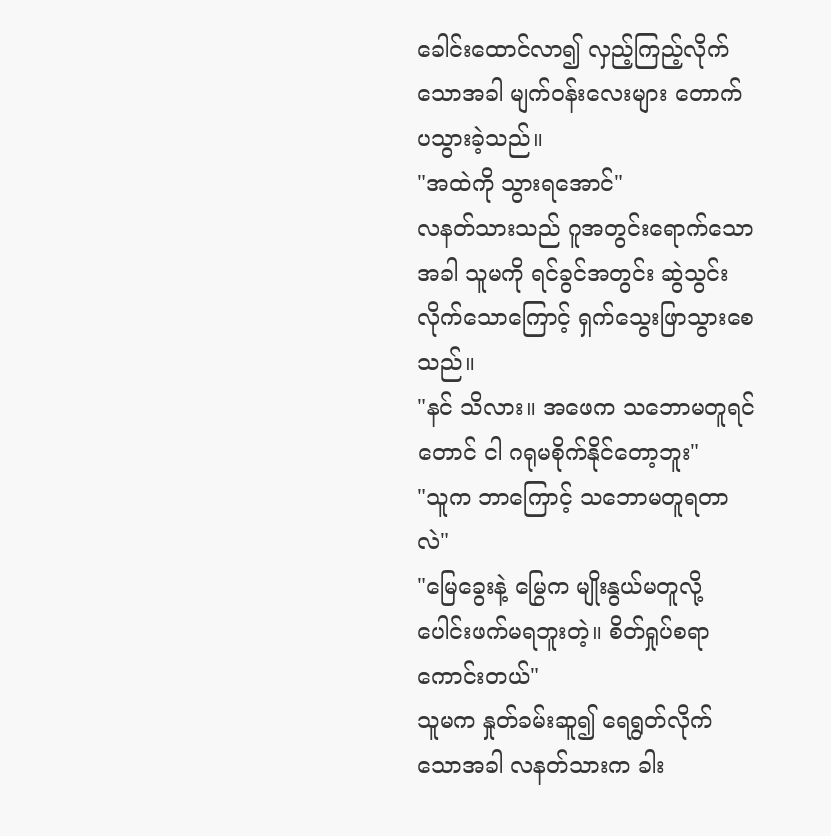ခေါင်းထောင်လာ၍ လှည့်ကြည့်လိုက်သောအခါ မျက်ဝန်းလေးများ တောက်ပသွားခဲ့သည်။
"အထဲကို သွားရအောင်"
လနတ်သားသည် ဂူအတွင်းရောက်သောအခါ သူမကို ရင်ခွင်အတွင်း ဆွဲသွင်းလိုက်သောကြောင့် ရှက်သွေးဖြာသွားစေသည်။
"နင် သိလား။ အဖေက သဘောမတူရင်တောင် ငါ ဂရုမစိုက်နိုင်တော့ဘူး"
"သူက ဘာကြောင့် သဘောမတူရတာလဲ"
"မြေခွေးနဲ့ မြွေက မျိုးနွယ်မတူလို့ ပေါင်းဖက်မရဘူးတဲ့။ စိတ်ရှုပ်စရာကောင်းတယ်"
သူမက နှုတ်ခမ်းဆူ၍ ရေရွတ်လိုက်သောအခါ လနတ်သားက ခါး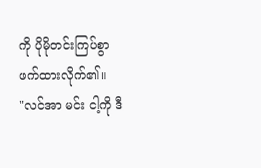ကို ပိုမိုတင်းကြပ်စွာ ဖက်ထားလိုက်၏။
"လင်အာ မင်း ငါ့ကို ဒီ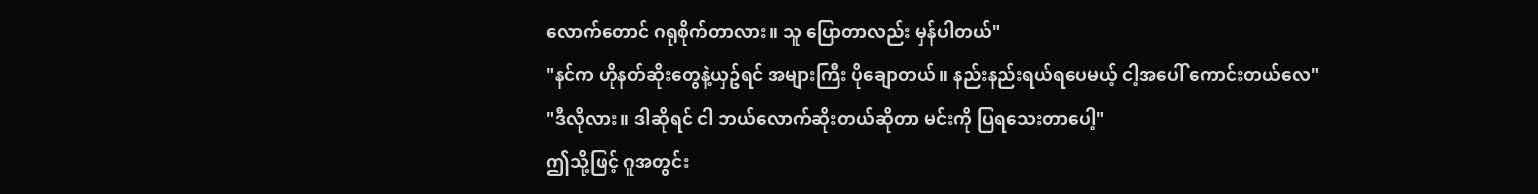လောက်တောင် ဂရုစိုက်တာလား။ သူ ပြောတာလည်း မှန်ပါတယ်"
"နင်က ဟိုနတ်ဆိုးတွေနဲ့ယှဥ်ရင် အများကြီး ပိုချောတယ်။ နည်းနည်းရယ်ရပေမယ့် ငါ့အပေါ် ကောင်းတယ်လေ"
"ဒီလိုလား။ ဒါဆိုရင် ငါ ဘယ်လောက်ဆိုးတယ်ဆိုတာ မင်းကို ပြရသေးတာပေါ့"
ဤသို့ဖြင့် ဂူအတွင်း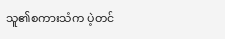သူ၏စကားသံက ပဲ့တင်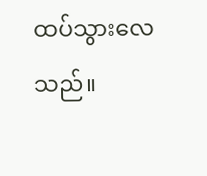ထပ်သွားလေသည်။